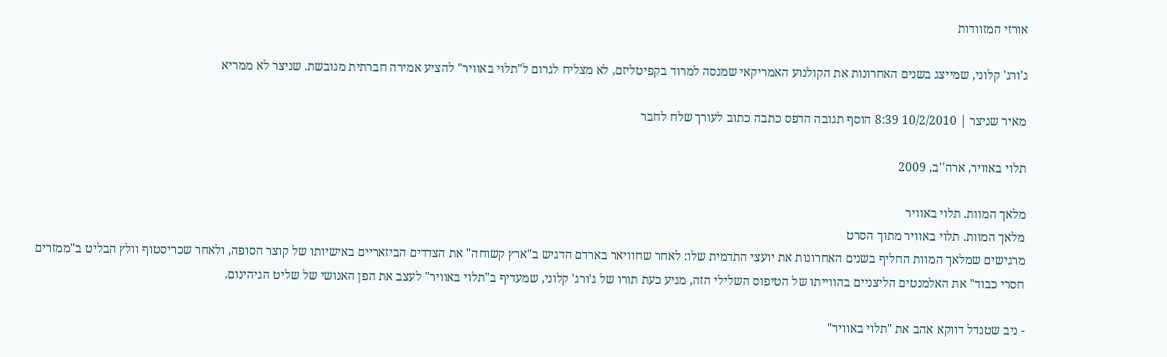אורזי המזוודות

ג'ורג' קלוני, שמייצג בשנים האחרונות את הקולנוע האמריקאי שמנסה למרוד בקפיטליזם, לא מצליח לגרום ל"תלוי באוויר" להציע אמירה חברתית מגובשת. שניצר לא ממריא

מאיר שניצר | 10/2/2010 8:39 הוסף תגובה הדפס כתבה כתוב לעורך שלח לחבר

תלוי באוויר, ארה''ב, 2009

מלאך המוות. תלוי באוויר
מלאך המוות. תלוי באוויר מתוך הסרט
מרגישים שמלאך המוות החליף בשנים האחרונות את יועצי התדמית שלו: לאחר שחוויאר בארדם הדגיש ב"ארץ קשוחה" את הצדדים הביזאריים באישיותו של קוצר הסופה, ולאחר שכריסטוף וולץ הבליט ב"ממזרים חסרי כבוד" את האלמנטים הליצניים בהווייתו של הטיפוס השלילי הזה, מגיע כעת תורו של ג'ורג' קלוני, שמעדיף ב"תלוי באוויר" לעצב את הפן האנושי של שליט הגיהינום.

- ניב שטנדל דווקא אהב את "תלוי באוויר"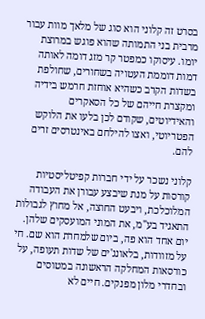בסרט זה קלוני הוא סוג של מלאך מוות עבור מרבית בני התמותה שהוא פוגש במרוצת יומו. עיסוקו כמפטר קר מזג דומה לאותה דמות דוממת העטויה בשחורים, שחולפת בשדות הקרב כשהיא אוחזת חרמש בידיה ומקצרת חייהם של כל הסאקרים והאידיוטים, שקודם לכן בלעו את הלוקש הפטריוטי, ואצו להילחם באינטרסים זרים להם.

קלוני נשכר על ידי חברות קפיטליסטיות קורסות על מנת שיבצע עבורן את העבודה המלוכלכת, ויבעט החוצה, אל מחוץ לגבולות התאגיד בע"מ, את המוני המועסקים שלהן. יום אחד הוא פה, ביום שלמחרת הוא שם. חי על מזוודות, בלאונג'ים של שדות תעופה, על כורסאות המחלקה הראשונה במטוסים ובחדרי מלון מפנקים. חיים לא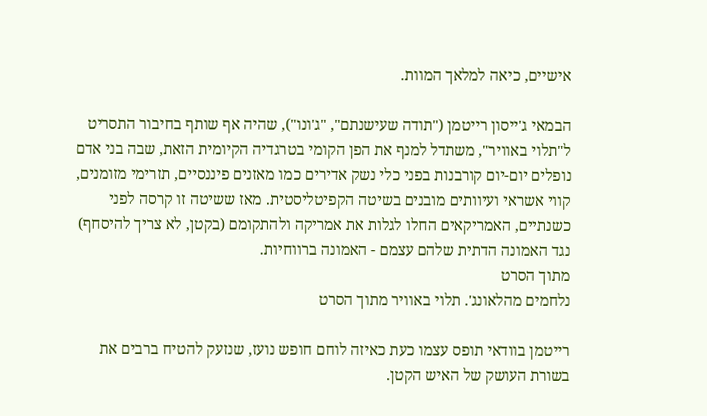אישיים, כיאה למלאך המוות.

הבמאי ג'ייסון רייטמן ("תודה שעישנתם", "ג'ונו"), שהיה אף שותף בחיבור התסריט ל"תלוי באוויר", משתדל למנף את הפן הקומי בטרגדיה הקיומית הזאת, שבה בני אדם נופלים יום-יום קורבנות בפני כלי נשק אדירים כמו מאזנים פיננסיים, תזרימי מזומנים, קווי אשראי ועיוותים מובנים בשיטה הקפיטליסטית. מאז ששיטה זו קרסה לפני כשנתיים, האמריקאים החלו לגלות את אמריקה ולהתקומם (בקטן, לא צריך להיסחף) נגד האמונה הדתית שלהם עצמם - האמונה ברווחיות.
מתוך הסרט
נלחמים מהלאונג'. תלוי באוויר מתוך הסרט

רייטמן בוודאי תופס עצמו כעת כאיזה לוחם חופש נועז, שנזעק להטיח ברבים את בשורת העושק של האיש הקטן.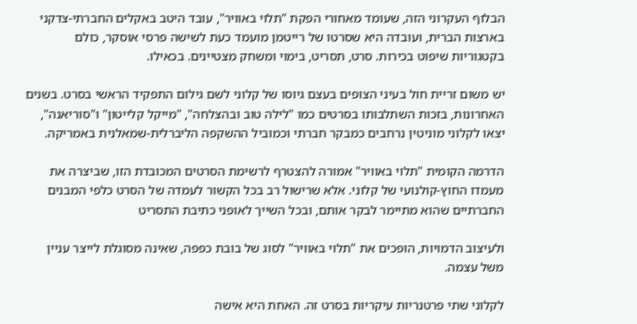הבלוף העקרוני הזה, שעומד מאחורי הפקת "תלוי באוויר", עובד היטב באקלים החברתי-צדקני בארצות הברית, ועובדה היא שסרטו של רייטמן מועמד כעת לשישה פרסי אוסקר, כולם בקטגוריות שיפוט בכירות. סרט, תסריט, בימוי ומשחק מצטיינים. בכאילו.

יש משום זריית חול בעיני הצופים בעצם גיוסו של קלוני לשם גילום התפקיד הראשי בסרט. בשנים האחרונות, בזכות השתלבותו בסרטים כמו "לילה טוב ובהצלחה", "מייקל קלייטון" ו"סוריאנה", יצאו לקלוני מוניטין נרחבים כמבקר חברתי וכמוביל ההשקפה הליברלית-שמאלנית באמריקה.

הדרמה הקומית "תלוי באוויר" אמורה להצטרף לרשימת הסרטים המכובדת הזו, שביצרה את מעמדו החוץ-קולנועי של קלוני. אלא שרישול רב בכל הקשור לעמדה של הסרט כלפי המבנים החברתיים שהוא מתיימר לבקר אותם, ובכל השייך לאופני כתיבת התסריט

ולעיצוב הדמויות, הופכים את "תלוי באוויר" לסוג של בובת כפפה, שאינה מסוגלת לייצר עניין משל עצמה.

לקלוני שתי פרטנריות עיקריות בסרט זה. האחת היא אישה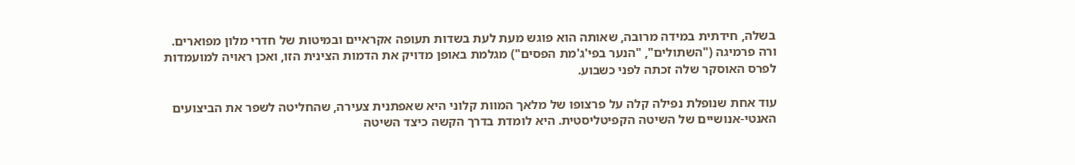בשלה, חידתית במידה מרובה, שאותה הוא פוגש מעת לעת בשדות תעופה אקראיים ובמיטות של חדרי מלון מפוארים. ורה פרמיגה ("השתולים", "הנער בפי'ג'מת הפסים") מגלמת באופן מדויק את הדמות הצינית הזו, ואכן ראויה למועמדות לפרס האוסקר שלה זכתה לפני כשבוע.

עוד אחת שנופלת נפילה קלה על פרצופו של מלאך המוות קלוני היא שאפתנית צעירה, שהחליטה לשפר את הביצועים האנטי-אנושיים של השיטה הקפיטליסטית. היא לומדת בדרך הקשה כיצד השיטה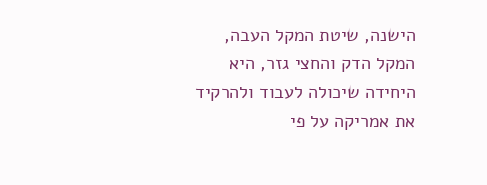הישנה, שיטת המקל העבה, המקל הדק והחצי גזר, היא היחידה שיכולה לעבוד ולהרקיד את אמריקה על פי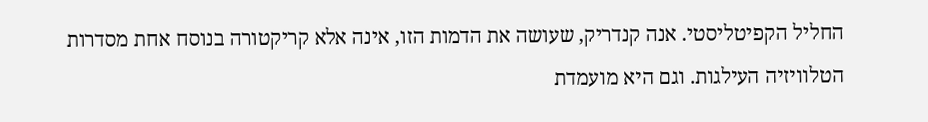החליל הקפיטליסטי. אנה קנדריק, שעושה את הדמות הזו, אינה אלא קריקטורה בנוסח אחת מסדרות הטלוויזיה העילגות. וגם היא מועמדת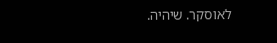לאוסקר. שיהיה.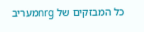כל המבזקים של nrgמעריב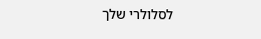לסלולרי שלך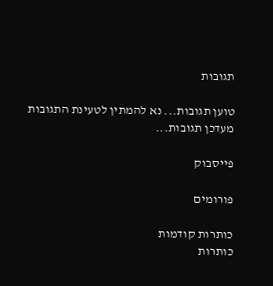תגובות

טוען תגובות... נא להמתין לטעינת התגובות
מעדכן תגובות...

פייסבוק

פורומים

כותרות קודמות
כותרות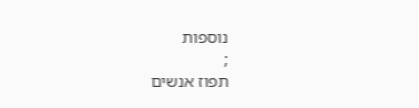נוספות
;
תפוז אנשים